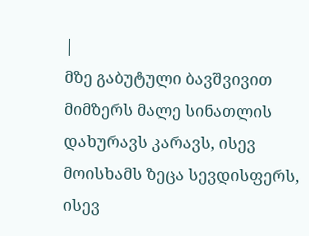|
მზე გაბუტული ბავშვივით მიმზერს მალე სინათლის დახურავს კარავს, ისევ მოისხამს ზეცა სევდისფერს, ისევ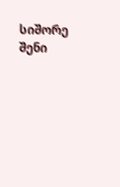სიშორე შენი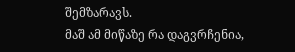შემზარავს.
მაშ ამ მიწაზე რა დაგვრჩენია,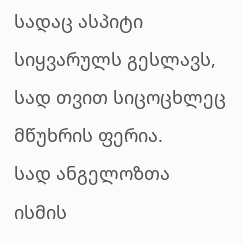სადაც ასპიტი სიყვარულს გესლავს, სად თვით სიცოცხლეც მწუხრის ფერია.
სად ანგელოზთა ისმის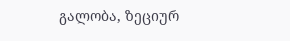გალობა, ზეციურ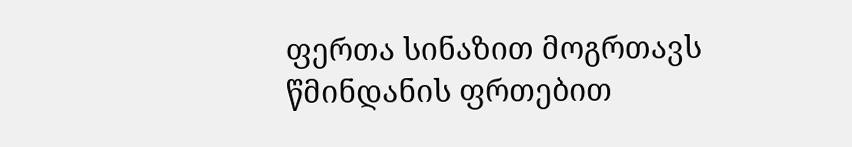ფერთა სინაზით მოგრთავს წმინდანის ფრთებით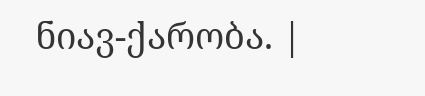ნიავ-ქარობა. |